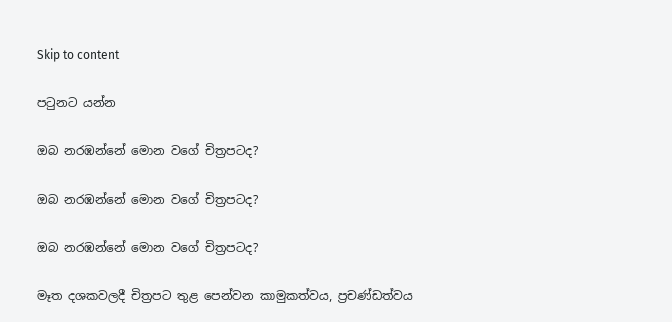Skip to content

පටුනට යන්න

ඔබ නරඹන්නේ මොන වගේ චිත්‍රපටද?

ඔබ නරඹන්නේ මොන වගේ චිත්‍රපටද?

ඔබ නරඹන්නේ මොන වගේ චිත්‍රපටද?

මෑත දශකවලදී චිත්‍රපට තුළ පෙන්වන කාමුකත්වය, ප්‍රචණ්ඩත්වය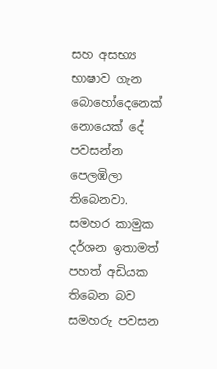සහ අසභ්‍ය භාෂාව ගැන බොහෝදෙනෙක් නොයෙක් දේ පවසන්න පෙලඹිලා තිබෙනවා. සමහර කාමුක දර්ශන ඉතාමත් පහත් අඩියක තිබෙන බව සමහරු පවසන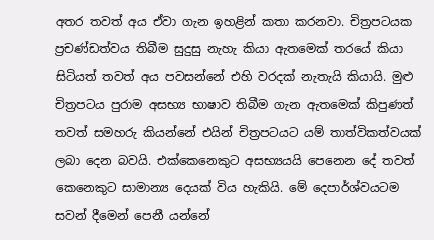අතර තවත් අය ඒවා ගැන ඉහළින් කතා කරනවා. චිත්‍රපටයක ප්‍රචණ්ඩත්වය තිබීම සුදුසු නැහැ කියා ඇතමෙක් තරයේ කියා සිටියත් තවත් අය පවසන්නේ එහි වරදක් නැතැයි කියායි. මුළු චිත්‍රපටය පුරාම අසභ්‍ය භාෂාව තිබීම ගැන ඇතමෙක් කිපුණත් තවත් සමහරු කියන්නේ එයින් චිත්‍රපටයට යම් තාත්විකත්වයක් ලබා දෙන බවයි. එක්කෙනෙකුට අසභ්‍යයයි පෙනෙන දේ තවත් කෙනෙකුට සාමාන්‍ය දෙයක් විය හැකියි. මේ දෙපාර්ශ්වයටම සවන් දීමෙන් පෙනී යන්නේ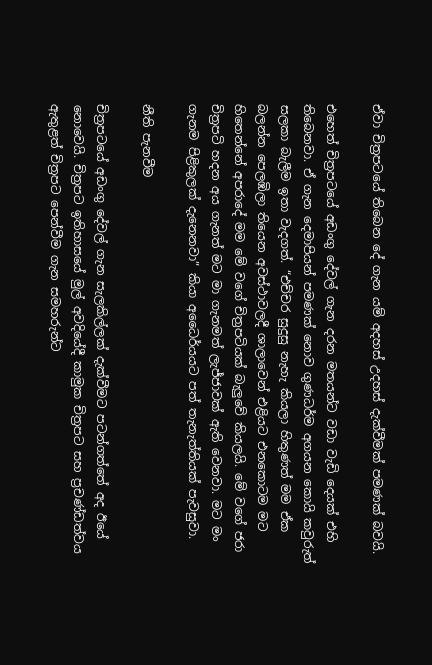ඒවා චිත්‍රපටයේ තිබෙන දේ ගැන යම් අදහස් උදහස් දැක්වීමක් පමණක් බවයි.

එහෙත් චිත්‍රපටයේ අඩංගු දේවල් ගැන දරන මතයන්ට වඩා වැඩි දෙයක් එහි තිබෙනවා. ඒ ගැන දෙමාපියන් පමණක් නොව ගුණධර්ම අගයන කොයි කවුරුත් සලකා බැලීම ඉතා වැදගත්. “එච්චර සුදුසු නැහැ කියලා හිතුණත් මම ඒක බලන්න පෙලඹිලා තියෙන අවස්ථාවලදී ශාලාවෙන් එළියට එනකොටම මට හිතෙන්නේ අපරාදේ මම මේ වගේ චිත්‍රපටියක් බැලුවේ කියලයි. මේ වගේ ජරා චිත්‍රපටි හදන අය ගැනත් මට මා ගැනමත් ලැජ්ජාවක් ඇති වෙනවා. මට මං ගැනම පිළිකුලක් දැනෙනවා” කියා අධෛර්යයට පත් තැනැත්තියක් පැවසුවා.

නීති පැනවීම

චිත්‍රපටයේ අඩංගු දේවල් ගැන සැලකිල්ලක් දැක්වීමට පටන්ගත්තේ අද ඊයේ නොවෙයි. චිත්‍රපට ඉතිහාසයේ මුල් අවදියේදී කාමුක චිත්‍රපට සහ ප්‍රචණ්ඩත්වය ඇතුළත් චිත්‍රපට පෙන්වීම ගැන සමහරුන්ට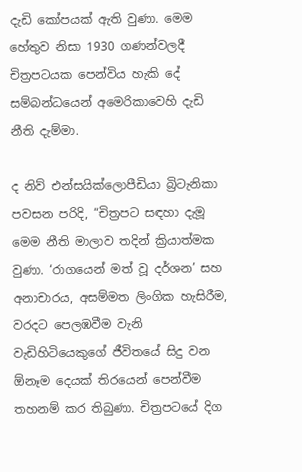දැඩි කෝපයක් ඇති වුණා. මෙම හේතුව නිසා 1930 ගණන්වලදී චිත්‍රපටයක පෙන්විය හැකි දේ සම්බන්ධයෙන් අමෙරිකාවෙහි දැඩි නීති දැම්මා.

ද නිව් එන්සයික්ලොපීඩියා බ්‍රිටැනිකා පවසන පරිදි, “චිත්‍රපට සඳහා දැමූ මෙම නීති මාලාව තදින් ක්‍රියාත්මක වුණා. ‘රාගයෙන් මත් වූ දර්ශන’ සහ අනාචාරය, අසම්මත ලිංගික හැසිරීම, වරදට පෙලඹවීම වැනි වැඩිහිටියෙකුගේ ජීවිතයේ සිදු වන ඕනෑම දෙයක් තිරයෙන් පෙන්වීම තහනම් කර තිබුණා. චිත්‍රපටයේ දිග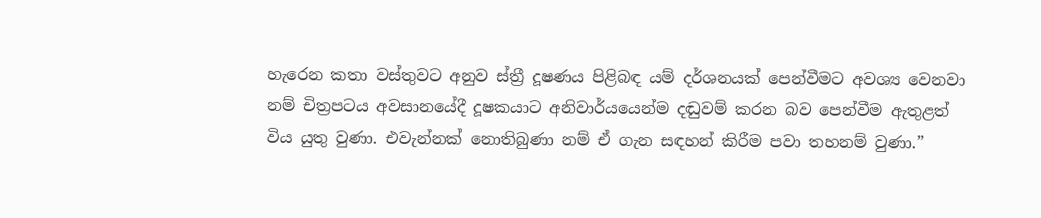හැරෙන කතා වස්තුවට අනුව ස්ත්‍රී දූෂණය පිළිබඳ යම් දර්ශනයක් පෙන්වීමට අවශ්‍ය වෙනවා නම් චිත්‍රපටය අවසානයේදී දූෂකයාට අනිවාර්යයෙන්ම දඬුවම් කරන බව පෙන්වීම ඇතුළත් විය යුතු වුණා. එවැන්නක් නොතිබුණා නම් ඒ ගැන සඳහන් කිරීම පවා තහනම් වුණා.”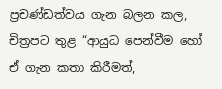ප්‍රචණ්ඩත්වය ගැන බලන කල, චිත්‍රපට තුළ “ආයුධ පෙන්වීම හෝ ඒ ගැන කතා කිරීමත්,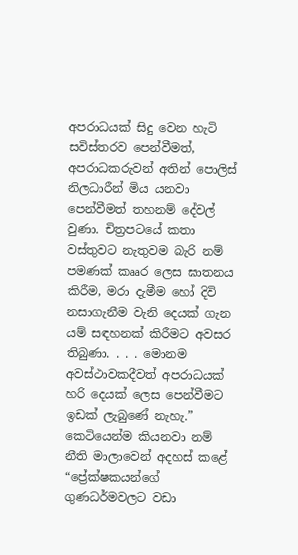අපරාධයක් සිදු වෙන හැටි සවිස්තරව පෙන්වීමත්, අපරාධකරුවන් අතින් පොලිස් නිලධාරීන් මිය යනවා පෙන්වීමත් තහනම් දේවල් වුණා. චිත්‍රපටයේ කතා වස්තුවට නැතුවම බැරි නම් පමණක් කෲර ලෙස ඝාතනය කිරීම, මරා දැමීම හෝ දිවි නසාගැනීම වැනි දෙයක් ගැන යම් සඳහනක් කිරීමට අවසර තිබුණා. . . . මොනම අවස්ථාවකදීවත් අපරාධයක් හරි දෙයක් ලෙස පෙන්වීමට ඉඩක් ලැබුණේ නැහැ.” කෙටියෙන්ම කියනවා නම් නීති මාලාවෙන් අදහස් කළේ “ප්‍රේක්ෂකයන්ගේ ගුණධර්මවලට වඩා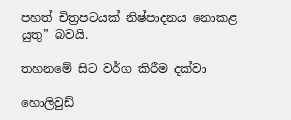පහත් චිත්‍රපටයක් නිෂ්පාදනය නොකළ යුතු” බවයි.

තහනමේ සිට වර්ග කිරීම දක්වා

හොලිවුඩ්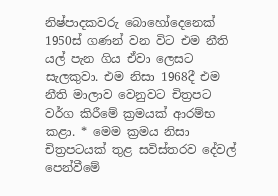නිෂ්පාදකවරු බොහෝදෙනෙක් 1950ස් ගණන් වන විට එම නීති යල් පැන ගිය ඒවා ලෙසට සැලකුවා. එම නිසා 1968දී එම නීති මාලාව වෙනුවට චිත්‍රපට වර්ග කිරීමේ ක්‍රමයක් ආරම්භ කළා. * මෙම ක්‍රමය නිසා චිත්‍රපටයක් තුළ සවිස්තරව දේවල් පෙන්වීමේ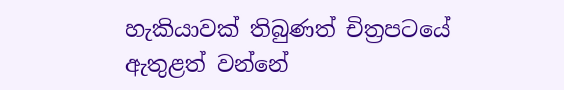හැකියාවක් තිබුණත් චිත්‍රපටයේ ඇතුළත් වන්නේ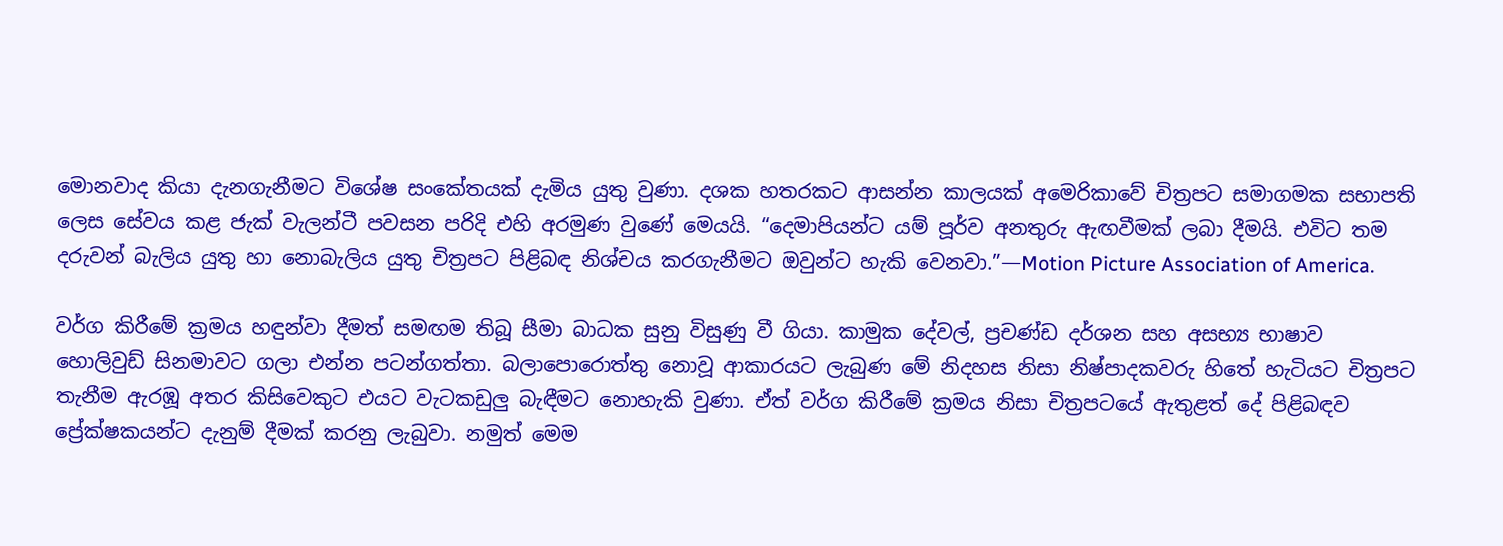මොනවාද කියා දැනගැනීමට විශේෂ සංකේතයක් දැමිය යුතු වුණා. දශක හතරකට ආසන්න කාලයක් අමෙරිකාවේ චිත්‍රපට සමාගමක සභාපති ලෙස සේවය කළ ජැක් වැලන්ටී පවසන පරිදි එහි අරමුණ වුණේ මෙයයි. “දෙමාපියන්ට යම් පූර්ව අනතුරු ඇඟවීමක් ලබා දීමයි. එවිට තම දරුවන් බැලිය යුතු හා නොබැලිය යුතු චිත්‍රපට පිළිබඳ නිශ්චය කරගැනීමට ඔවුන්ට හැකි වෙනවා.”—Motion Picture Association of America.

වර්ග කිරීමේ ක්‍රමය හඳුන්වා දීමත් සමඟම තිබූ සීමා බාධක සුනු විසුණු වී ගියා. කාමුක දේවල්, ප්‍රචණ්ඩ දර්ශන සහ අසභ්‍ය භාෂාව හොලිවුඩ් සිනමාවට ගලා එන්න පටන්ගත්තා. බලාපොරොත්තු නොවූ ආකාරයට ලැබුණ මේ නිදහස නිසා නිෂ්පාදකවරු හිතේ හැටියට චිත්‍රපට තැනීම ඇරඹූ අතර කිසිවෙකුට එයට වැටකඩුලු බැඳීමට නොහැකි වුණා. ඒත් වර්ග කිරීමේ ක්‍රමය නිසා චිත්‍රපටයේ ඇතුළත් දේ පිළිබඳව ප්‍රේක්ෂකයන්ට දැනුම් දීමක් කරනු ලැබුවා. නමුත් මෙම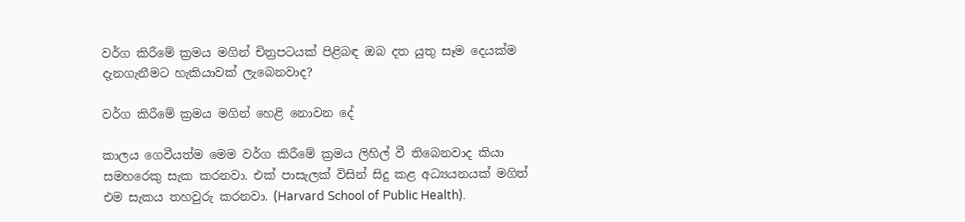වර්ග කිරීමේ ක්‍රමය මගින් චිත්‍රපටයක් පිළිබඳ ඔබ දත යුතු සෑම දෙයක්ම දැනගැනීමට හැකියාවක් ලැබෙනවාද?

වර්ග කිරීමේ ක්‍රමය මගින් හෙළි නොවන දේ

කාලය ගෙවීයත්ම මෙම වර්ග කිරීමේ ක්‍රමය ලිහිල් වී තිබෙනවාද කියා සමහරෙකු සැක කරනවා. එක් පාසැලක් විසින් සිදු කළ අධ්‍යයනයක් මගිත් එම සැකය තහවුරු කරනවා. (Harvard School of Public Health).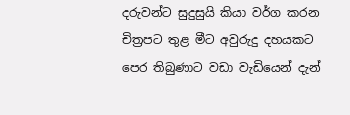දරුවන්ට සුදුසුයි කියා වර්ග කරන චිත්‍රපට තුළ මීට අවුරුදු දහයකට පෙර තිබුණාට වඩා වැඩියෙන් දැන්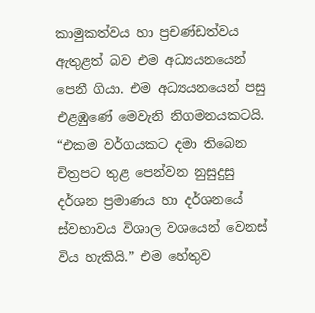කාමුකත්වය හා ප්‍රචණ්ඩත්වය ඇතුළත් බව එම අධ්‍යයනයෙන් පෙනී ගියා. එම අධ්‍යයනයෙන් පසු එළඹුණේ මෙවැනි නිගමනයකටයි. “එකම වර්ගයකට දමා තිබෙන චිත්‍රපට තුළ පෙන්වන නුසුදුසු දර්ශන ප්‍රමාණය හා දර්ශනයේ ස්වභාවය විශාල වශයෙන් වෙනස් විය හැකියි.” එම හේතුව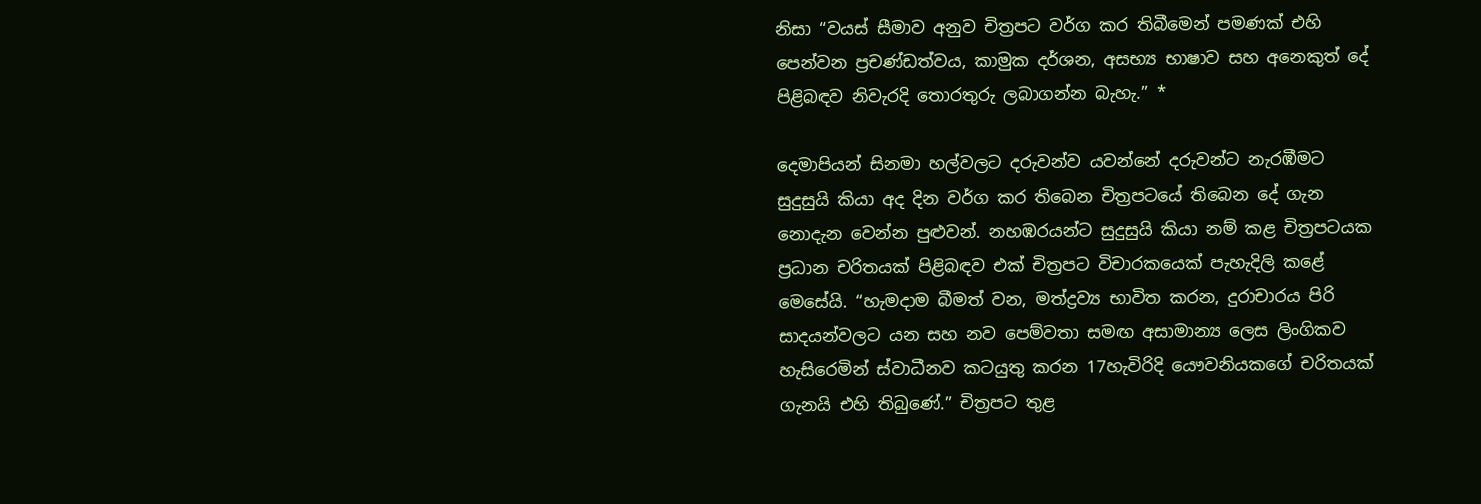නිසා “වයස් සීමාව අනුව චිත්‍රපට වර්ග කර තිබීමෙන් පමණක් එහි පෙන්වන ප්‍රචණ්ඩත්වය, කාමුක දර්ශන, අසභ්‍ය භාෂාව සහ අනෙකුත් දේ පිළිබඳව නිවැරදි තොරතුරු ලබාගන්න බැහැ.” *

දෙමාපියන් සිනමා හල්වලට දරුවන්ව යවන්නේ දරුවන්ට නැරඹීමට සුදුසුයි කියා අද දින වර්ග කර තිබෙන චිත්‍රපටයේ තිබෙන දේ ගැන නොදැන වෙන්න පුළුවන්. නහඹරයන්ට සුදුසුයි කියා නම් කළ චිත්‍රපටයක ප්‍රධාන චරිතයක් පිළිබඳව එක් චිත්‍රපට විචාරකයෙක් පැහැදිලි කළේ මෙසේයි. “හැමදාම බීමත් වන, මත්ද්‍රව්‍ය භාවිත කරන, දුරාචාරය පිරි සාදයන්වලට යන සහ නව පෙම්වතා සමඟ අසාමාන්‍ය ලෙස ලිංගිකව හැසිරෙමින් ස්වාධීනව කටයුතු කරන 17හැවිරිදි යෞවනියකගේ චරිතයක් ගැනයි එහි තිබුණේ.” චිත්‍රපට තුළ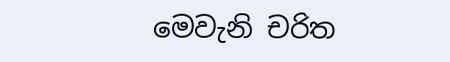මෙවැනි චරිත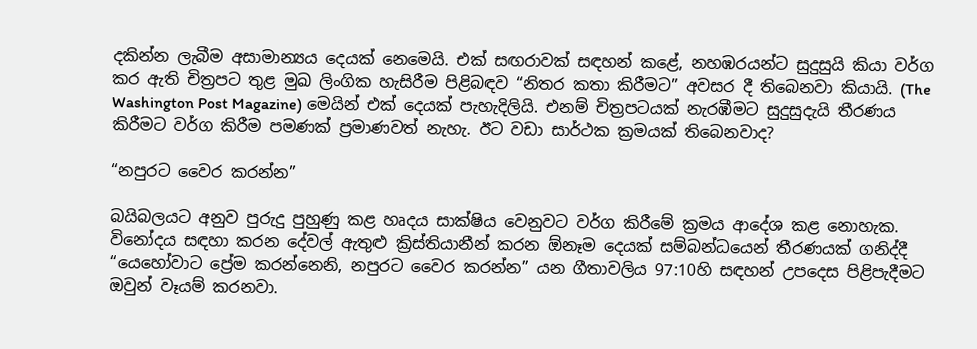දකින්න ලැබීම අසාමාන්‍යය දෙයක් නෙමෙයි. එක් සඟරාවක් සඳහන් කළේ, නහඹරයන්ට සුදුසුයි කියා වර්ග කර ඇති චිත්‍රපට තුළ මුඛ ලිංගික හැසිරීම පිළිබඳව “නිතර කතා කිරීමට” අවසර දී තිබෙනවා කියායි. (The Washington Post Magazine) මෙයින් එක් දෙයක් පැහැදිලියි. එනම් චිත්‍රපටයක් නැරඹීමට සුදුසුදැයි තීරණය කිරීමට වර්ග කිරීම පමණක් ප්‍රමාණවත් නැහැ. ඊට වඩා සාර්ථක ක්‍රමයක් තිබෙනවාද?

“නපුරට වෛර කරන්න”

බයිබලයට අනුව පුරුදු පුහුණු කළ හෘදය සාක්ෂිය වෙනුවට වර්ග කිරීමේ ක්‍රමය ආදේශ කළ නොහැක. විනෝදය සඳහා කරන දේවල් ඇතුළු ක්‍රිස්තියානීන් කරන ඕනෑම දෙයක් සම්බන්ධයෙන් තීරණයක් ගනිද්දී “යෙහෝවාට ප්‍රේම කරන්නෙනි, නපුරට වෛර කරන්න” යන ගීතාවලිය 97:10හි සඳහන් උපදෙස පිළිපැදීමට ඔවුන් වෑයම් කරනවා.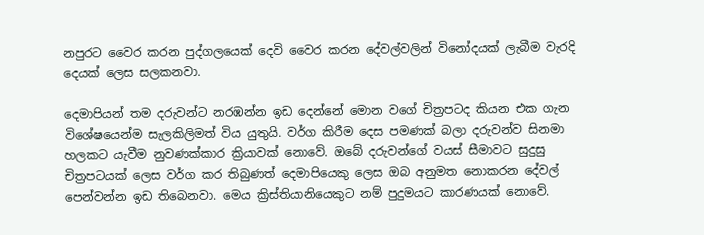නපුරට වෛර කරන පුද්ගලයෙක් දෙවි වෛර කරන දේවල්වලින් විනෝදයක් ලැබීම වැරදි දෙයක් ලෙස සලකනවා.

දෙමාපියන් තම දරුවන්ට නරඹන්න ඉඩ දෙන්නේ මොන වගේ චිත්‍රපටද කියන එක ගැන විශේෂයෙන්ම සැලකිලිමත් විය යුතුයි. වර්ග කිරීම දෙස පමණක් බලා දරුවන්ව සිනමා හලකට යැවීම නුවණක්කාර ක්‍රියාවක් නොවේ. ඔබේ දරුවන්ගේ වයස් සීමාවට සුදුසු චිත්‍රපටයක් ලෙස වර්ග කර තිබුණත් දෙමාපියෙකු ලෙස ඔබ අනුමත නොකරන දේවල් පෙන්වන්න ඉඩ තිබෙනවා. මෙය ක්‍රිස්තියානියෙකුට නම් පුදුමයට කාරණයක් නොවේ.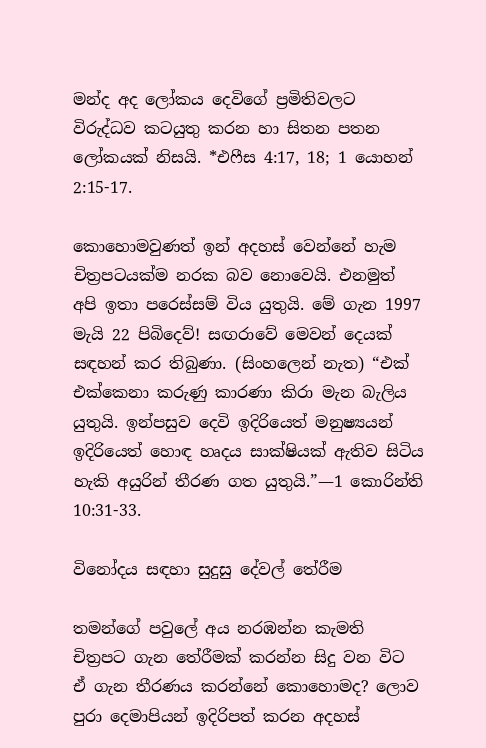මන්ද අද ලෝකය දෙවිගේ ප්‍රමිතිවලට විරුද්ධව කටයුතු කරන හා සිතන පතන ලෝකයක් නිසයි. *එෆීස 4:17, 18; 1 යොහන් 2:15-17.

කොහොමවුණත් ඉන් අදහස් වෙන්නේ හැම චිත්‍රපටයක්ම නරක බව නොවෙයි. එනමුත් අපි ඉතා පරෙස්සම් විය යුතුයි. මේ ගැන 1997 මැයි 22 පිබිදෙව්! සඟරාවේ මෙවන් දෙයක් සඳහන් කර තිබුණා. (සිංහලෙන් නැත) “එක් එක්කෙනා කරුණු කාරණා කිරා මැන බැලිය යුතුයි. ඉන්පසුව දෙවි ඉදිරියෙත් මනුෂ්‍යයන් ඉදිරියෙත් හොඳ හෘදය සාක්ෂියක් ඇතිව සිටිය හැකි අයුරින් තීරණ ගත යුතුයි.”—1 කොරින්ති 10:31-33.

විනෝදය සඳහා සුදුසු දේවල් තේරීම

තමන්ගේ පවුලේ අය නරඹන්න කැමති චිත්‍රපට ගැන තේරීමක් කරන්න සිදු වන විට ඒ ගැන තීරණය කරන්නේ කොහොමද? ලොව පුරා දෙමාපියන් ඉදිරිපත් කරන අදහස්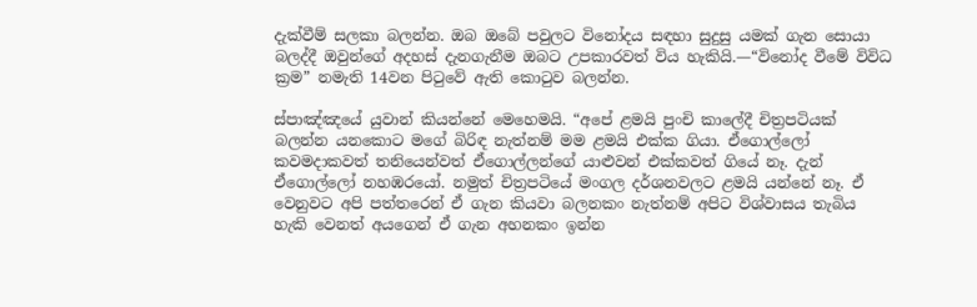දැක්වීම් සලකා බලන්න. ඔබ ඔබේ පවුලට විනෝදය සඳහා සුදුසු යමක් ගැන සොයා බලද්දී ඔවුන්ගේ අදහස් දැනගැනීම ඔබට උපකාරවත් විය හැකියි.—“විනෝද වීමේ විවිධ ක්‍රම” නමැති 14වන පිටුවේ ඇති කොටුව බලන්න.

ස්පාඤ්ඤයේ යුවාන් කියන්නේ මෙහෙමයි. “අපේ ළමයි පුංචි කාලේදී චිත්‍රපටියක් බලන්න යනකොට මගේ බිරිඳ නැත්නම් මම ළමයි එක්ක ගියා. ඒගොල්ලෝ කවමදාකවත් තනියෙන්වත් ඒගොල්ලන්ගේ යාළුවන් එක්කවත් ගියේ නෑ. දැන් ඒගොල්ලෝ නහඹරයෝ. නමුත් චිත්‍රපටියේ මංගල දර්ශනවලට ළමයි යන්නේ නෑ. ඒ වෙනුවට අපි පත්තරෙන් ඒ ගැන කියවා බලනකං නැත්නම් අපිට විශ්වාසය තැබිය හැකි වෙනත් අයගෙන් ඒ ගැන අහනකං ඉන්න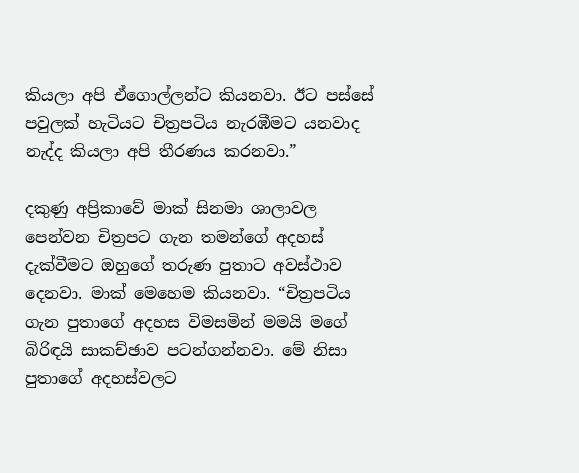කියලා අපි ඒගොල්ලන්ට කියනවා. ඊට පස්සේ පවුලක් හැටියට චිත්‍රපටිය නැරඹීමට යනවාද නැද්ද කියලා අපි තීරණය කරනවා.”

දකුණු අප්‍රිකාවේ මාක් සිනමා ශාලාවල පෙන්වන චිත්‍රපට ගැන තමන්ගේ අදහස් දැක්වීමට ඔහුගේ තරුණ පුතාට අවස්ථාව දෙනවා. මාක් මෙහෙම කියනවා. “චිත්‍රපටිය ගැන පුතාගේ අදහස විමසමින් මමයි මගේ බිරිඳයි සාකච්ඡාව පටන්ගන්නවා. මේ නිසා පුතාගේ අදහස්වලට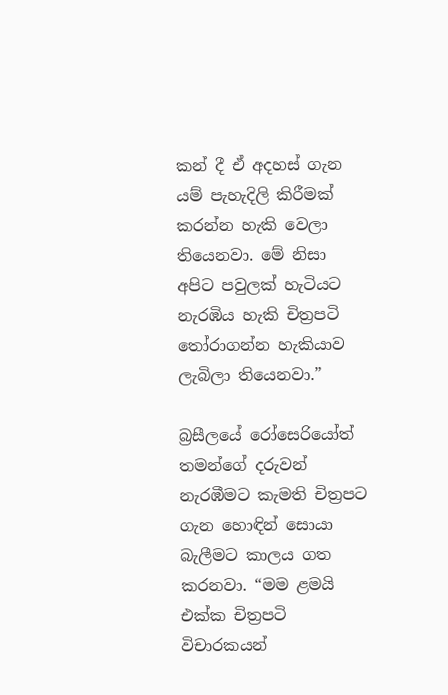කන් දී ඒ අදහස් ගැන යම් පැහැදිලි කිරීමක් කරන්න හැකි වෙලා තියෙනවා. මේ නිසා අපිට පවුලක් හැටියට නැරඹිය හැකි චිත්‍රපටි තෝරාගන්න හැකියාව ලැබිලා තියෙනවා.”

බ්‍රසීලයේ රෝසෙරියෝත් තමන්ගේ දරුවන් නැරඹීමට කැමති චිත්‍රපට ගැන හොඳින් සොයා බැලීමට කාලය ගත කරනවා. “මම ළමයි එක්ක චිත්‍රපටි විචාරකයන්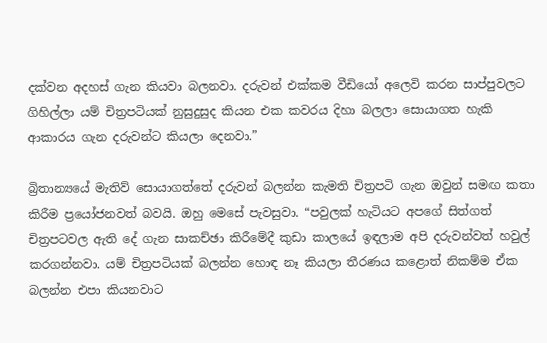දක්වන අදහස් ගැන කියවා බලනවා. දරුවන් එක්කම වීඩියෝ අලෙවි කරන සාප්පුවලට ගිහිල්ලා යම් චිත්‍රපටියක් නුසුදුසුද කියන එක කවරය දිහා බලලා සොයාගත හැකි ආකාරය ගැන දරුවන්ට කියලා දෙනවා.”

බ්‍රිතාන්‍යයේ මැතිව් සොයාගත්තේ දරුවන් බලන්න කැමති චිත්‍රපටි ගැන ඔවුන් සමඟ කතා කිරීම ප්‍රයෝජනවත් බවයි. ඔහු මෙසේ පැවසුවා. “පවුලක් හැටියට අපගේ සිත්ගත් චිත්‍රපටවල ඇති දේ ගැන සාකච්ඡා කිරීමේදී කුඩා කාලයේ ඉඳලාම අපි දරුවන්වත් හවුල් කරගන්නවා. යම් චිත්‍රපටියක් බලන්න හොඳ නෑ කියලා තීරණය කළොත් නිකම්ම ඒක බලන්න එපා කියනවාට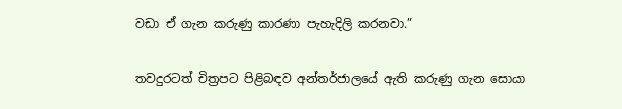වඩා ඒ ගැන කරුණු කාරණා පැහැදිලි කරනවා.”

තවදුරටත් චිත්‍රපට පිළිබඳව අන්තර්ජාලයේ ඇති කරුණු ගැන සොයා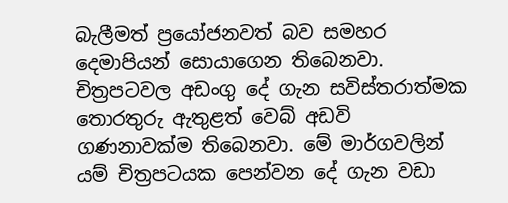බැලීමත් ප්‍රයෝජනවත් බව සමහර දෙමාපියන් සොයාගෙන තිබෙනවා. චිත්‍රපටවල අඩංගු දේ ගැන සවිස්තරාත්මක තොරතුරු ඇතුළත් වෙබ් අඩවි ගණනාවක්ම තිබෙනවා. මේ මාර්ගවලින් යම් චිත්‍රපටයක පෙන්වන දේ ගැන වඩා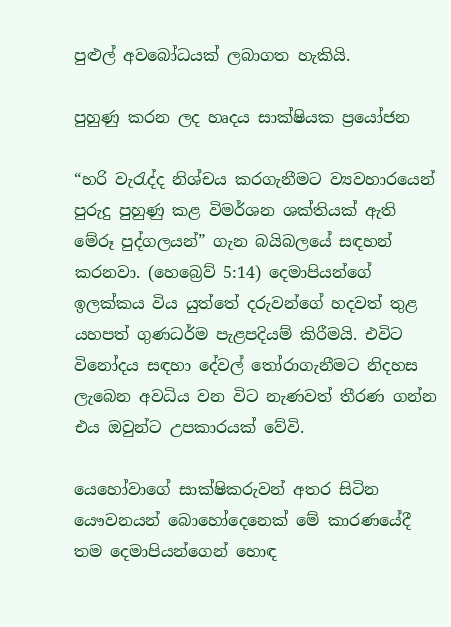පුළුල් අවබෝධයක් ලබාගත හැකියි.

පුහුණු කරන ලද හෘදය සාක්ෂියක ප්‍රයෝජන

“හරි වැරැද්ද නිශ්චය කරගැනීමට ව්‍යවහාරයෙන් පුරුදු පුහුණු කළ විමර්ශන ශක්තියක් ඇති මේරූ පුද්ගලයන්” ගැන බයිබලයේ සඳහන් කරනවා. (හෙබ්‍රෙව් 5:14) දෙමාපියන්ගේ ඉලක්කය විය යුත්තේ දරුවන්ගේ හදවත් තුළ යහපත් ගුණධර්ම පැළපදියම් කිරීමයි. එවිට විනෝදය සඳහා දේවල් තෝරාගැනීමට නිදහස ලැබෙන අවධිය වන විට නැණවත් තීරණ ගන්න එය ඔවුන්ට උපකාරයක් වේවි.

යෙහෝවාගේ සාක්ෂිකරුවන් අතර සිටින යෞවනයන් බොහෝදෙනෙක් මේ කාරණයේදී තම දෙමාපියන්ගෙන් හොඳ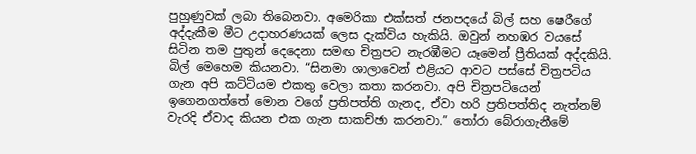පුහුණුවක් ලබා තිබෙනවා. අමෙරිකා එක්සත් ජනපදයේ බිල් සහ ෂෙරීගේ අද්දැකීම මීට උදාහරණයක් ලෙස දැක්විය හැකියි. ඔවුන් නහඹර වයසේ සිටින තම පුතුන් දෙදෙනා සමඟ චිත්‍රපට නැරඹීමට යෑමෙන් ප්‍රීතියක් අද්දකියි. බිල් මෙහෙම කියනවා. “සිනමා ශාලාවෙන් එළියට ආවට පස්සේ චිත්‍රපටිය ගැන අපි කට්ටියම එකතු වෙලා කතා කරනවා. අපි චිත්‍රපටියෙන් ඉගෙනගත්තේ මොන වගේ ප්‍රතිපත්ති ගැනද, ඒවා හරි ප්‍රතිපත්තිද නැත්නම් වැරදි ඒවාද කියන එක ගැන සාකච්ඡා කරනවා.” තෝරා බේරාගැනීමේ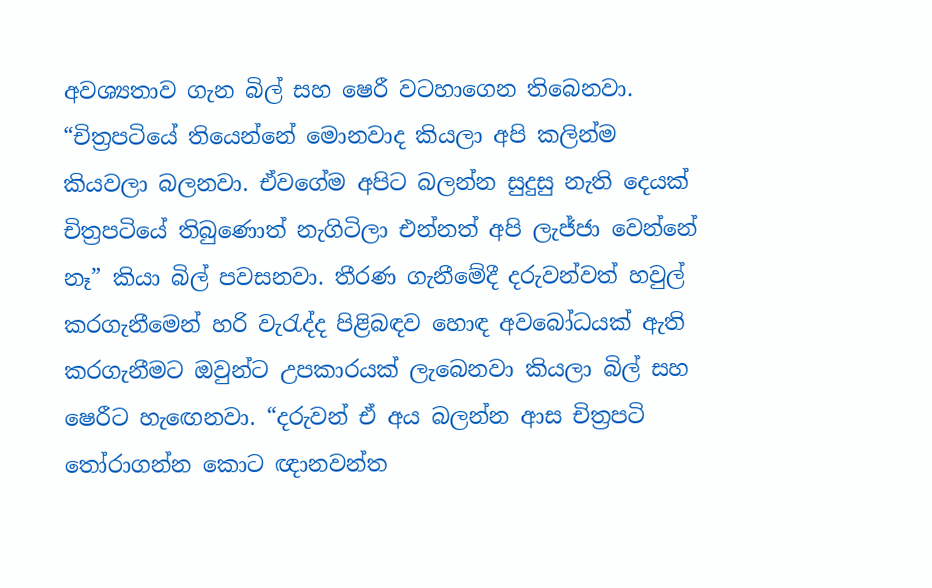අවශ්‍යතාව ගැන බිල් සහ ෂෙරී වටහාගෙන තිබෙනවා. “චිත්‍රපටියේ තියෙන්නේ මොනවාද කියලා අපි කලින්ම කියවලා බලනවා. ඒවගේම අපිට බලන්න සුදුසු නැති දෙයක් චිත්‍රපටියේ තිබුණොත් නැගිටිලා එන්නත් අපි ලැජ්ජා වෙන්නේ නෑ” කියා බිල් පවසනවා. තීරණ ගැනීමේදී දරුවන්වත් හවුල් කරගැනීමෙන් හරි වැරැද්ද පිළිබඳව හොඳ අවබෝධයක් ඇති කරගැනීමට ඔවුන්ට උපකාරයක් ලැබෙනවා කියලා බිල් සහ ෂෙරීට හැඟෙනවා. “දරුවන් ඒ අය බලන්න ආස චිත්‍රපටි තෝරාගන්න කොට ඥානවන්ත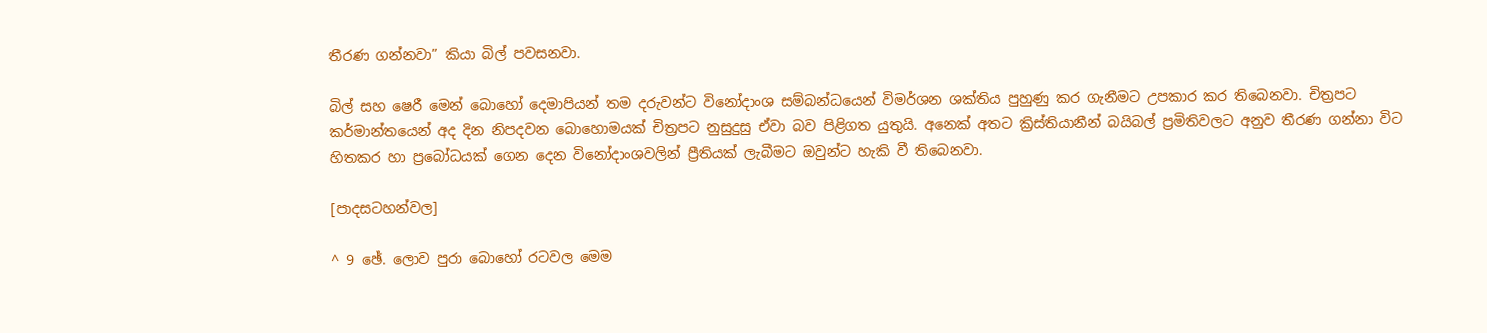තීරණ ගන්නවා” කියා බිල් පවසනවා.

බිල් සහ ෂෙරී මෙන් බොහෝ දෙමාපියන් තම දරුවන්ට විනෝදාංශ සම්බන්ධයෙන් විමර්ශන ශක්තිය පුහුණු කර ගැනීමට උපකාර කර තිබෙනවා. චිත්‍රපට කර්මාන්තයෙන් අද දින නිපදවන බොහොමයක් චිත්‍රපට නුසුදුසු ඒවා බව පිළිගත යුතුයි. අනෙක් අතට ක්‍රිස්තියානීන් බයිබල් ප්‍රමිතිවලට අනුව තීරණ ගන්නා විට හිතකර හා ප්‍රබෝධයක් ගෙන දෙන විනෝදාංශවලින් ප්‍රීතියක් ලැබීමට ඔවුන්ට හැකි වී තිබෙනවා.

[පාදසටහන්වල]

^ 9 ඡේ. ලොව පුරා බොහෝ රටවල මෙම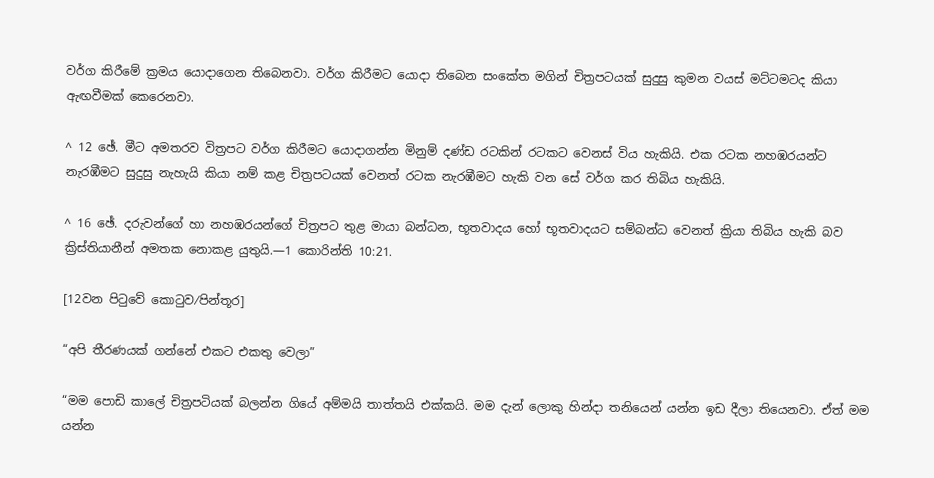වර්ග කිරීමේ ක්‍රමය යොදාගෙන තිබෙනවා. වර්ග කිරීමට යොදා තිබෙන සංකේත මගින් චිත්‍රපටයක් සුදුසු කුමන වයස් මට්ටමටද කියා ඇඟවීමක් කෙරෙනවා.

^ 12 ඡේ. මීට අමතරව විත්‍රපට වර්ග කිරීමට යොදාගන්න මිනුම් දණ්ඩ රටකින් රටකට වෙනස් විය හැකියි. එක රටක නහඹරයන්ට නැරඹීමට සුදුසු නැහැයි කියා නම් කළ චිත්‍රපටයක් වෙනත් රටක නැරඹීමට හැකි වන සේ වර්ග කර තිබිය හැකියි.

^ 16 ඡේ. දරුවන්ගේ හා නහඹරයන්ගේ චිත්‍රපට තුළ මායා බන්ධන, භූතවාදය හෝ භූතවාදයට සම්බන්ධ වෙනත් ක්‍රියා තිබිය හැකි බව ක්‍රිස්තියානීන් අමතක නොකළ යුතුයි.—1 කොරින්ති 10:21.

[12වන පිටුවේ කොටුව⁄පින්තූර]

“අපි තීරණයක් ගන්නේ එකට එකතු වෙලා”

“මම පොඩි කාලේ චිත්‍රපටියක් බලන්න ගියේ අම්මයි තාත්තයි එක්කයි. මම දැන් ලොකු හින්දා තනියෙන් යන්න ඉඩ දීලා තියෙනවා. ඒත් මම යන්න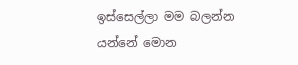ඉස්සෙල්ලා මම බලන්න යන්නේ මොන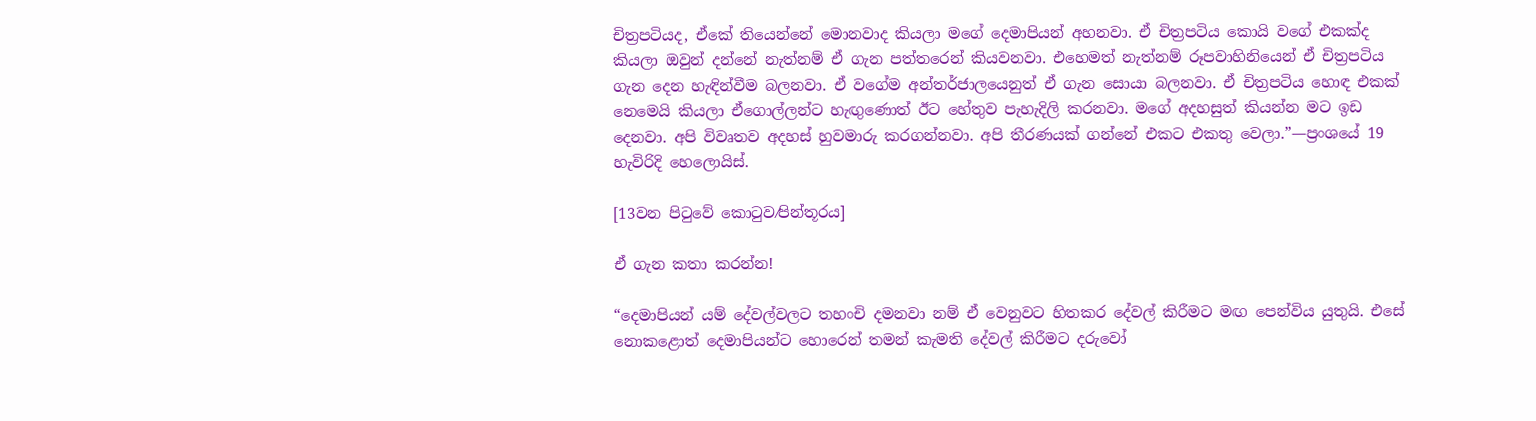චිත්‍රපටියද, ඒකේ තියෙන්නේ මොනවාද කියලා මගේ දෙමාපියන් අහනවා. ඒ චිත්‍රපටිය කොයි වගේ එකක්ද කියලා ඔවුන් දන්නේ නැත්නම් ඒ ගැන පත්තරෙන් කියවනවා. එහෙමත් නැත්නම් රූපවාහිනියෙන් ඒ චිත්‍රපටිය ගැන දෙන හැඳින්වීම බලනවා. ඒ වගේම අන්තර්ජාලයෙනුත් ඒ ගැන සොයා බලනවා. ඒ චිත්‍රපටිය හොඳ එකක් නෙමෙයි කියලා ඒගොල්ලන්ට හැඟුණොත් ඊට හේතුව පැහැදිලි කරනවා. මගේ අදහසුත් කියන්න මට ඉඩ දෙනවා. අපි විවෘතව අදහස් හුවමාරු කරගන්නවා. අපි තීරණයක් ගන්නේ එකට එකතු වෙලා.”—ප්‍රංශයේ 19 හැවිරිදි හෙලොයිස්.

[13වන පිටුවේ කොටුව⁄පින්තූරය]

ඒ ගැන කතා කරන්න!

“දෙමාපියන් යම් දේවල්වලට තහංචි දමනවා නම් ඒ වෙනුවට හිතකර දේවල් කිරීමට මඟ පෙන්විය යුතුයි. එසේ නොකළොත් දෙමාපියන්ට හොරෙන් තමන් කැමති දේවල් කිරීමට දරුවෝ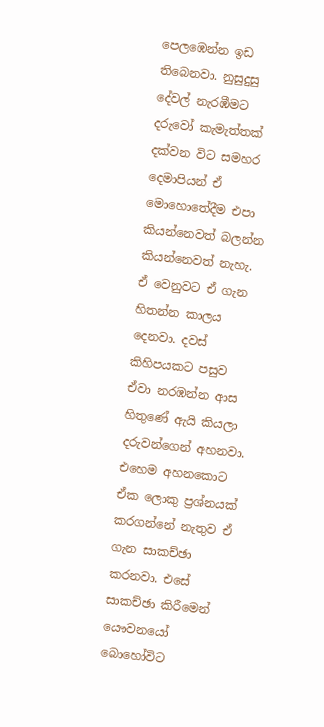පෙලඹෙන්න ඉඩ තිබෙනවා. නුසුදුසු දේවල් නැරඹීමට දරුවෝ කැමැත්තක් දක්වන විට සමහර දෙමාපියන් ඒ මොහොතේදීම එපා කියන්නෙවත් බලන්න කියන්නෙවත් නැහැ. ඒ වෙනුවට ඒ ගැන හිතන්න කාලය දෙනවා. දවස් කිහිපයකට පසුව ඒවා නරඹන්න ආස හිතුණේ ඇයි කියලා දරුවන්ගෙන් අහනවා. එහෙම අහනකොට ඒක ලොකු ප්‍රශ්නයක් කරගන්නේ නැතුව ඒ ගැන සාකච්ඡා කරනවා. එසේ සාකච්ඡා කිරීමෙන් යෞවනයෝ බොහෝවිට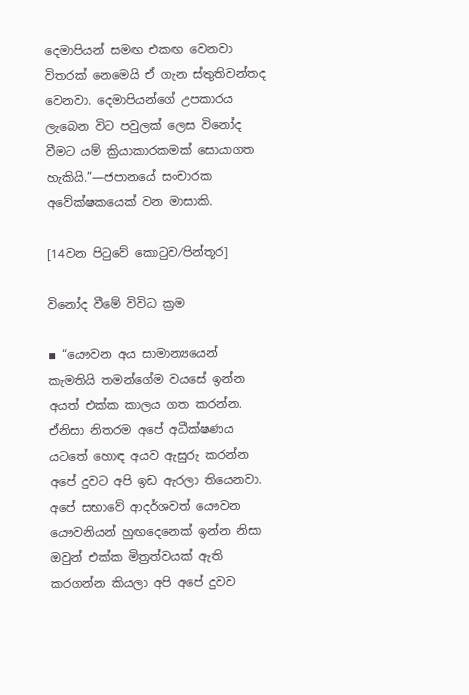දෙමාපියන් සමඟ එකඟ වෙනවා විතරක් නෙමෙයි ඒ ගැන ස්තුතිවන්තද වෙනවා. දෙමාපියන්ගේ උපකාරය ලැබෙන විට පවුලක් ලෙස විනෝද වීමට යම් ක්‍රියාකාරකමක් සොයාගත හැකියි.”—ජපානයේ සංචාරක අවේක්ෂකයෙක් වන මාසාකි.

[14වන පිටුවේ කොටුව⁄පින්තූර]

විනෝද වීමේ විවිධ ක්‍රම

▪ “යෞවන අය සාමාන්‍යයෙන් කැමතියි තමන්ගේම වයසේ ඉන්න අයත් එක්ක කාලය ගත කරන්න. ඒනිසා නිතරම අපේ අධීක්ෂණය යටතේ හොඳ අයව ඇසුරු කරන්න අපේ දුවට අපි ඉඩ ඇරලා තියෙනවා. අපේ සභාවේ ආදර්ශවත් යෞවන යෞවනියන් හුඟදෙනෙක් ඉන්න නිසා ඔවුන් එක්ක මිත්‍රත්වයක් ඇති කරගන්න කියලා අපි අපේ දුවව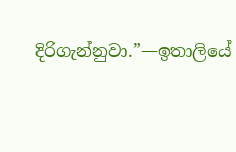දිරිගැන්නුවා.”—ඉතාලියේ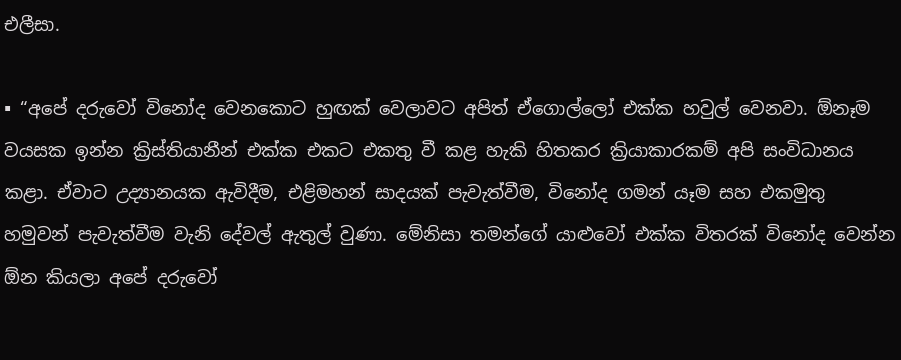එලීසා.

▪ “අපේ දරුවෝ විනෝද වෙනකොට හුඟක් වෙලාවට අපිත් ඒගොල්ලෝ එක්ක හවුල් වෙනවා. ඕනෑම වයසක ඉන්න ක්‍රිස්තියානීන් එක්ක එකට එකතු වී කළ හැකි හිතකර ක්‍රියාකාරකම් අපි සංවිධානය කළා. ඒවාට උද්‍යානයක ඇවිදීම, එළිමහන් සාදයක් පැවැත්වීම, විනෝද ගමන් යෑම සහ එකමුතු හමුවන් පැවැත්වීම වැනි දේවල් ඇතුල් වුණා. මේනිසා තමන්ගේ යාළුවෝ එක්ක විතරක් විනෝද වෙන්න ඕන කියලා අපේ දරුවෝ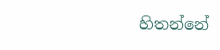හිතන්නේ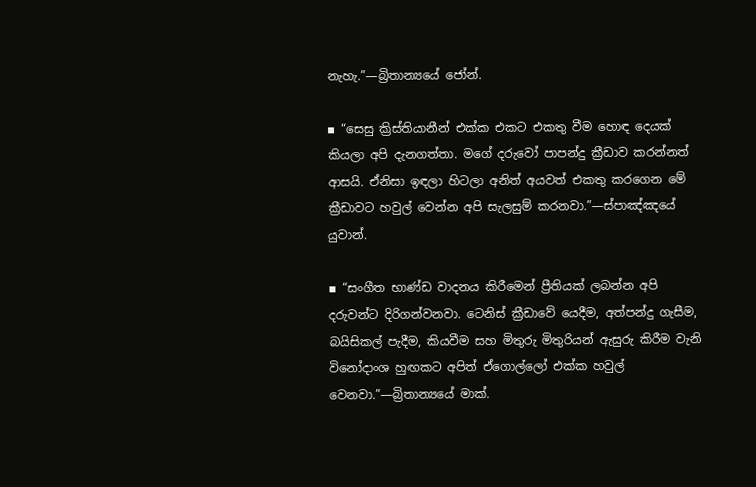නැහැ.”—බ්‍රිතාන්‍යයේ ජෝන්.

▪ “සෙසු ක්‍රිස්තියානීන් එක්ක එකට එකතු වීම හොඳ දෙයක් කියලා අපි දැනගත්තා. මගේ දරුවෝ පාපන්දු ක්‍රීඩාව කරන්නත් ආසයි. ඒනිසා ඉඳලා හිටලා අනිත් අයවත් එකතු කරගෙන මේ ක්‍රීඩාවට හවුල් වෙන්න අපි සැලසුම් කරනවා.”—ස්පාඤ්ඤයේ යුවාන්.

▪ “සංගීත භාණ්ඩ වාදනය කිරීමෙන් ප්‍රීතියක් ලබන්න අපි දරුවන්ට දිරිගන්වනවා. ටෙනිස් ක්‍රීඩාවේ යෙදීම, අත්පන්දු ගැසීම, බයිසිකල් පැදීම, කියවීම සහ මිතුරු මිතුරියන් ඇසුරු කිරීම වැනි විනෝදාංශ හුඟකට අපිත් ඒගොල්ලෝ එක්ක හවුල් වෙනවා.”—බ්‍රිතාන්‍යයේ මාක්.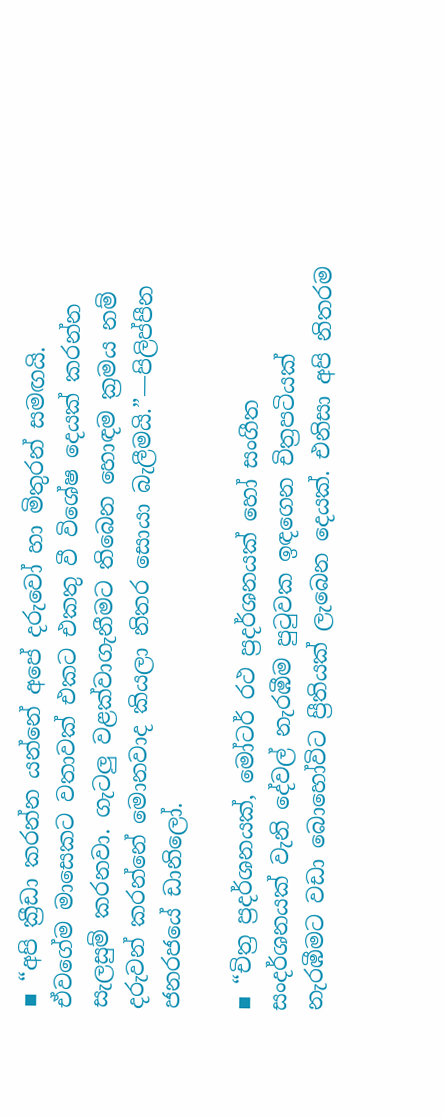▪ “අපි ක්‍රීඩා කරන්න යන්නේ අපේ දරුවෝ හා මිතුරන් සමඟයි. ඒවගේම මාසෙකට වතාවක් එකට එකතු වී විශේෂ දෙයක් කරන්න සැලසුම් කරනවා. ගැටලු වළක්වාගැනීමට තිබෙන හොඳම ක්‍රමය නම් දරුවන් කරන්නේ මොනවාද කියලා නිතර සොයා බැලීමයි.”—පිලිප්පීන ජනරජයේ ඩානිලෝ.

▪ “චිත්‍ර ප්‍රදර්ශනයක්, මෝටර් රථ ප්‍රදර්ශනයක් හෝ සංගීත සංදර්ශනයක් වැනි දේවල් නැරඹීම පුටුවක ඉඳගෙන චිත්‍රපටියක් නැරඹීමට වඩා බොහෝවිට ප්‍රීතියක් ලැබෙන දෙයක්. එනිසා අපි නිතරම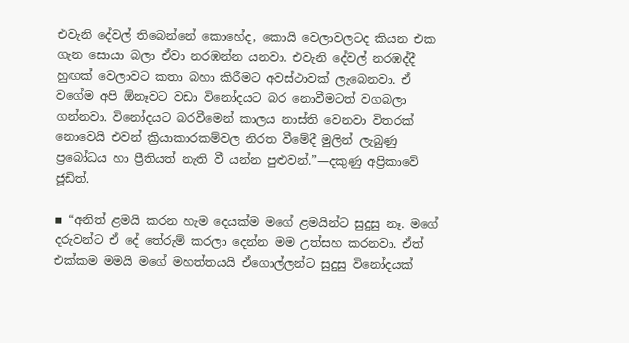එවැනි දේවල් තිබෙන්නේ කොහේද, කොයි වෙලාවලටද කියන එක ගැන සොයා බලා ඒවා නරඹන්න යනවා. එවැනි දේවල් නරඹද්දී හුඟක් වෙලාවට කතා බහා කිරීමට අවස්ථාවක් ලැබෙනවා. ඒ වගේම අපි ඕනෑවට වඩා විනෝදයට බර නොවීමටත් වගබලා ගන්නවා. විනෝදයට බරවීමෙන් කාලය නාස්ති වෙනවා විතරක් නොවෙයි එවන් ක්‍රියාකාරකම්වල නිරත වීමේදී මුලින් ලැබුණු ප්‍රබෝධය හා ප්‍රීතියත් නැති වී යන්න පුළුවන්.”—දකුණු අප්‍රිකාවේ ජූඩිත්.

▪ “අනිත් ළමයි කරන හැම දෙයක්ම මගේ ළමයින්ට සුදුසු නෑ. මගේ දරුවන්ට ඒ දේ තේරුම් කරලා දෙන්න මම උත්සහ කරනවා. ඒත් එක්කම මමයි මගේ මහත්තයයි ඒගොල්ලන්ට සුදුසු විනෝදයක්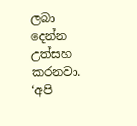ලබා දෙන්න උත්සහ කරනවා. ‘අපි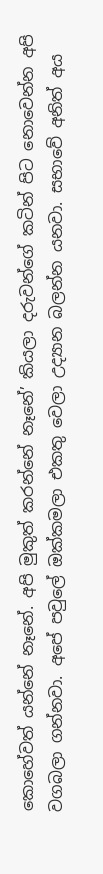කොහේවත් යන්නේ නෑනේ. අපි මුකුත් කරන්නේ නෑනේ’ කියලා දරුවන්ගේ කටින් පිට නොවෙන්න අපි වගබලා ගන්නවා. අපේ පවුලේ ඔක්කමලා එකතු වෙලා උද්‍යාන බලන්න යනවා. සභාවේ අනිත් අය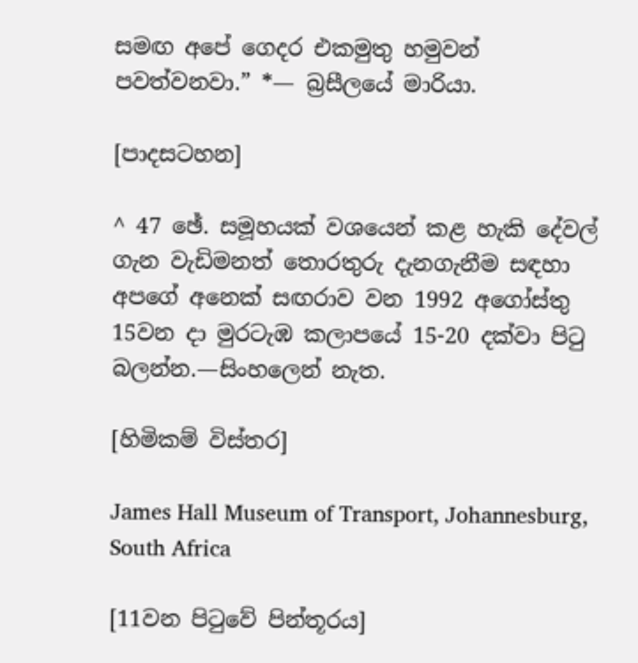සමඟ අපේ ගෙදර එකමුතු හමුවන් පවත්වනවා.” *— බ්‍රසීලයේ මාරියා.

[පාදසටහන]

^ 47 ඡේ. සමූහයක් වශයෙන් කළ හැකි දේවල් ගැන වැඩිමනත් තොරතුරු දැනගැනීම සඳහා අපගේ අනෙක් සඟරාව වන 1992 අගෝස්තු 15වන දා මුරටැඹ කලාපයේ 15-20 දක්වා පිටු බලන්න.—සිංහලෙන් නැත.

[හිමිකම් විස්තර]

James Hall Museum of Transport, Johannesburg, South Africa

[11වන පිටුවේ පින්තූරය]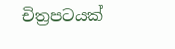චිත්‍රපටයක්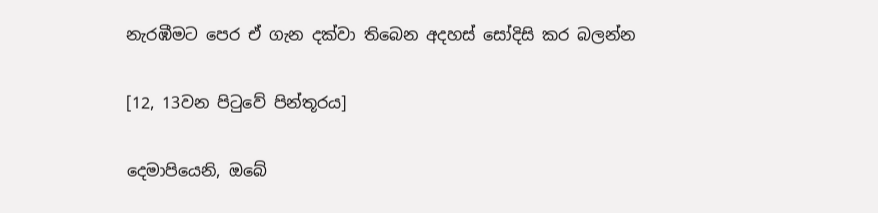නැරඹීමට පෙර ඒ ගැන දක්වා තිබෙන අදහස් සෝදිසි කර බලන්න

[12, 13වන පිටුවේ පින්තූරය]

දෙමාපියෙනි, ඔබේ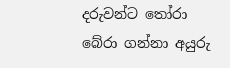දරුවන්ට තෝරා බේරා ගන්නා අයුරු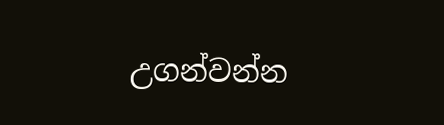උගන්වන්න